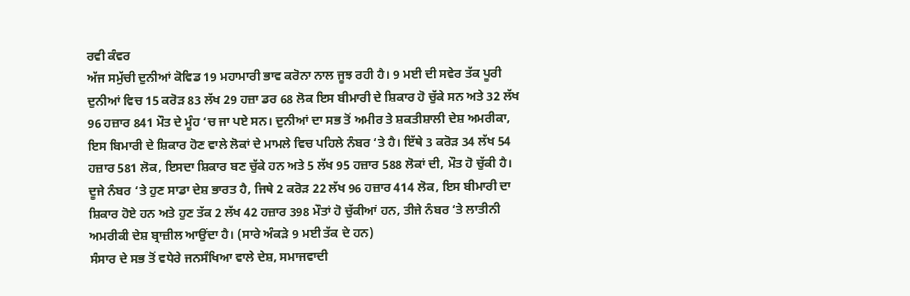ਰਵੀ ਕੰਵਰ
ਅੱਜ ਸਮੁੱਚੀ ਦੁਨੀਆਂ ਕੋਵਿਡ 19 ਮਹਾਮਾਰੀ ਭਾਵ ਕਰੋਨਾ ਨਾਲ ਜੂਝ ਰਹੀ ਹੈ। 9 ਮਈ ਦੀ ਸਵੇਰ ਤੱਕ ਪੂਰੀ ਦੁਨੀਆਂ ਵਿਚ 15 ਕਰੋੜ 83 ਲੱਖ 29 ਹਜ਼ਾ ਡਰ 68 ਲੋਕ ਇਸ ਬੀਮਾਰੀ ਦੇ ਸ਼ਿਕਾਰ ਹੋ ਚੁੱਕੇ ਸਨ ਅਤੇ 32 ਲੱਖ 96 ਹਜ਼ਾਰ 841 ਮੌਤ ਦੇ ਮੂੰਹ ‘ਚ ਜਾ ਪਏ ਸਨ। ਦੁਨੀਆਂ ਦਾ ਸਭ ਤੋਂ ਅਮੀਰ ਤੇ ਸ਼ਕਤੀਸ਼ਾਲੀ ਦੇਸ਼ ਅਮਰੀਕਾ, ਇਸ ਬਿਮਾਰੀ ਦੇ ਸ਼ਿਕਾਰ ਹੋਣ ਵਾਲੇ ਲੋਕਾਂ ਦੇ ਮਾਮਲੇ ਵਿਚ ਪਹਿਲੇ ਨੰਬਰ ‘ਤੇ ਹੈ। ਇੱਥੇ 3 ਕਰੋੜ 34 ਲੱਖ 54 ਹਜ਼ਾਰ 581 ਲੋਕ, ਇਸਦਾ ਸ਼ਿਕਾਰ ਬਣ ਚੁੱਕੇ ਹਨ ਅਤੇ 5 ਲੱਖ 95 ਹਜ਼ਾਰ 588 ਲੋਕਾਂ ਦੀ, ਮੌਤ ਹੋ ਚੁੱਕੀ ਹੈ। ਦੂਜੇ ਨੰਬਰ ‘ਤੇ ਹੁਣ ਸਾਡਾ ਦੇਸ਼ ਭਾਰਤ ਹੈ, ਜਿਥੇ 2 ਕਰੋੜ 22 ਲੱਖ 96 ਹਜ਼ਾਰ 414 ਲੋਕ, ਇਸ ਬੀਮਾਰੀ ਦਾ ਸ਼ਿਕਾਰ ਹੋਏ ਹਨ ਅਤੇ ਹੁਣ ਤੱਕ 2 ਲੱਖ 42 ਹਜ਼ਾਰ 398 ਮੌਤਾਂ ਹੋ ਚੁੱਕੀਆਂ ਹਨ, ਤੀਜੇ ਨੰਬਰ ‘ਤੇ ਲਾਤੀਨੀ ਅਮਰੀਕੀ ਦੇਸ਼ ਬ੍ਰਾਜ਼ੀਲ ਆਉਂਦਾ ਹੈ। (ਸਾਰੇ ਅੰਕੜੇ 9 ਮਈ ਤੱਕ ਦੇ ਹਨ)
ਸੰਸਾਰ ਦੇ ਸਭ ਤੋਂ ਵਧੇਰੇ ਜਨਸੰਖਿਆ ਵਾਲੇ ਦੇਸ਼, ਸਮਾਜਵਾਦੀ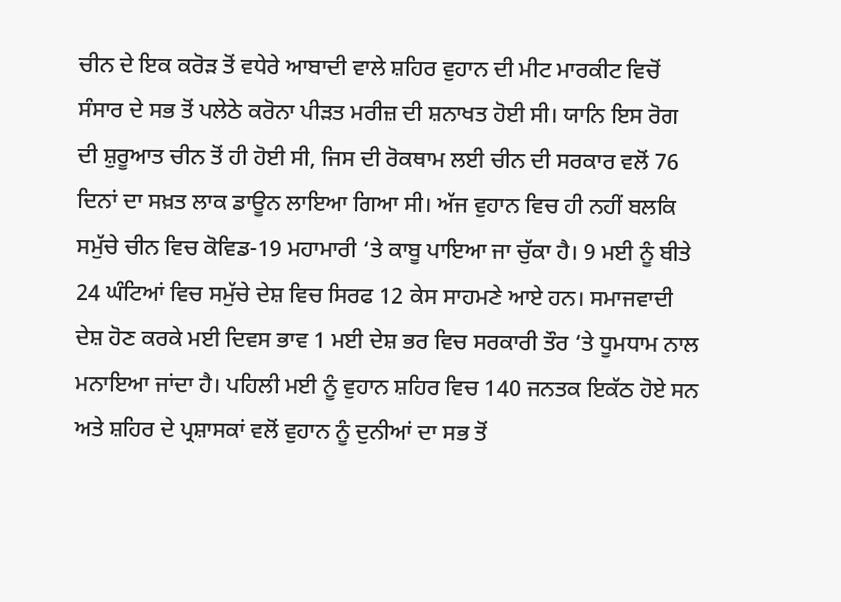ਚੀਨ ਦੇ ਇਕ ਕਰੋੜ ਤੋਂ ਵਧੇਰੇ ਆਬਾਦੀ ਵਾਲੇ ਸ਼ਹਿਰ ਵੁਹਾਨ ਦੀ ਮੀਟ ਮਾਰਕੀਟ ਵਿਚੋਂ ਸੰਸਾਰ ਦੇ ਸਭ ਤੋਂ ਪਲੇਠੇ ਕਰੋਨਾ ਪੀੜਤ ਮਰੀਜ਼ ਦੀ ਸ਼ਨਾਖਤ ਹੋਈ ਸੀ। ਯਾਨਿ ਇਸ ਰੋਗ ਦੀ ਸ਼ੁਰੂਆਤ ਚੀਨ ਤੋਂ ਹੀ ਹੋਈ ਸੀ, ਜਿਸ ਦੀ ਰੋਕਥਾਮ ਲਈ ਚੀਨ ਦੀ ਸਰਕਾਰ ਵਲੋਂ 76 ਦਿਨਾਂ ਦਾ ਸਖ਼ਤ ਲਾਕ ਡਾਊਨ ਲਾਇਆ ਗਿਆ ਸੀ। ਅੱਜ ਵੁਹਾਨ ਵਿਚ ਹੀ ਨਹੀਂ ਬਲਕਿ ਸਮੁੱਚੇ ਚੀਨ ਵਿਚ ਕੋਵਿਡ-19 ਮਹਾਮਾਰੀ ‘ਤੇ ਕਾਬੂ ਪਾਇਆ ਜਾ ਚੁੱਕਾ ਹੈ। 9 ਮਈ ਨੂੰ ਬੀਤੇ 24 ਘੰਟਿਆਂ ਵਿਚ ਸਮੁੱਚੇ ਦੇਸ਼ ਵਿਚ ਸਿਰਫ 12 ਕੇਸ ਸਾਹਮਣੇ ਆਏ ਹਨ। ਸਮਾਜਵਾਦੀ ਦੇਸ਼ ਹੋਣ ਕਰਕੇ ਮਈ ਦਿਵਸ ਭਾਵ 1 ਮਈ ਦੇਸ਼ ਭਰ ਵਿਚ ਸਰਕਾਰੀ ਤੌਰ ‘ਤੇ ਧੂਮਧਾਮ ਨਾਲ ਮਨਾਇਆ ਜਾਂਦਾ ਹੈ। ਪਹਿਲੀ ਮਈ ਨੂੰ ਵੁਹਾਨ ਸ਼ਹਿਰ ਵਿਚ 140 ਜਨਤਕ ਇਕੱਠ ਹੋਏ ਸਨ ਅਤੇ ਸ਼ਹਿਰ ਦੇ ਪ੍ਰਸ਼ਾਸਕਾਂ ਵਲੋਂ ਵੁਹਾਨ ਨੂੰ ਦੁਨੀਆਂ ਦਾ ਸਭ ਤੋਂ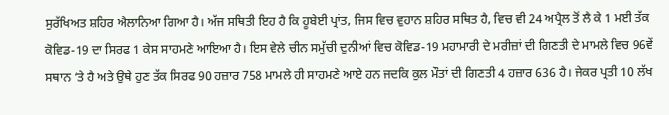ਸੁਰੱਖਿਅਤ ਸ਼ਹਿਰ ਐਲਾਨਿਆ ਗਿਆ ਹੈ। ਅੱਜ ਸਥਿਤੀ ਇਹ ਹੈ ਕਿ ਹੂਬੇਈ ਪ੍ਰਾਂਤ, ਜਿਸ ਵਿਚ ਵੁਹਾਨ ਸ਼ਹਿਰ ਸਥਿਤ ਹੈ, ਵਿਚ ਵੀ 24 ਅਪ੍ਰੈਲ ਤੋਂ ਲੈ ਕੇ 1 ਮਈ ਤੱਕ ਕੋਵਿਡ-19 ਦਾ ਸਿਰਫ 1 ਕੇਸ ਸਾਹਮਣੇ ਆਇਆ ਹੈ। ਇਸ ਵੇਲੇ ਚੀਨ ਸਮੁੱਚੀ ਦੁਨੀਆਂ ਵਿਚ ਕੋਵਿਡ-19 ਮਹਾਮਾਰੀ ਦੇ ਮਰੀਜ਼ਾਂ ਦੀ ਗਿਣਤੀ ਦੇ ਮਾਮਲੇ ਵਿਚ 96ਵੇਂ ਸਥਾਨ ‘ਤੇ ਹੈ ਅਤੇ ਉਥੇ ਹੁਣ ਤੱਕ ਸਿਰਫ 90 ਹਜ਼ਾਰ 758 ਮਾਮਲੇ ਹੀ ਸਾਹਮਣੇ ਆਏ ਹਨ ਜਦਕਿ ਕੁਲ ਮੌਤਾਂ ਦੀ ਗਿਣਤੀ 4 ਹਜ਼ਾਰ 636 ਹੈ। ਜੇਕਰ ਪ੍ਰਤੀ 10 ਲੱਖ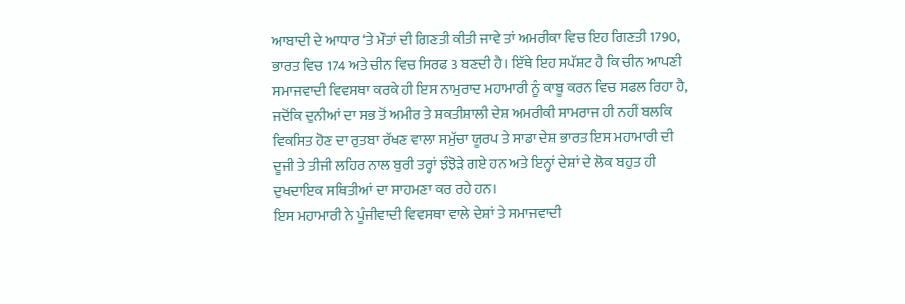ਆਬਾਦੀ ਦੇ ਆਧਾਰ ‘ਤੇ ਮੌਤਾਂ ਦੀ ਗਿਣਤੀ ਕੀਤੀ ਜਾਵੇ ਤਾਂ ਅਮਰੀਕਾ ਵਿਚ ਇਹ ਗਿਣਤੀ 1790, ਭਾਰਤ ਵਿਚ 174 ਅਤੇ ਚੀਨ ਵਿਚ ਸਿਰਫ 3 ਬਣਦੀ ਹੈ। ਇੱਥੇ ਇਹ ਸਪੱਸ਼ਟ ਹੈ ਕਿ ਚੀਨ ਆਪਣੀ ਸਮਾਜਵਾਦੀ ਵਿਵਸਥਾ ਕਰਕੇ ਹੀ ਇਸ ਨਾਮੁਰਾਦ ਮਹਾਮਾਰੀ ਨੂੰ ਕਾਬੂ ਕਰਨ ਵਿਚ ਸਫਲ ਰਿਹਾ ਹੈ, ਜਦੋਂਕਿ ਦੁਨੀਆਂ ਦਾ ਸਭ ਤੋਂ ਅਮੀਰ ਤੇ ਸ਼ਕਤੀਸ਼ਾਲੀ ਦੇਸ਼ ਅਮਰੀਕੀ ਸਾਮਰਾਜ ਹੀ ਨਹੀਂ ਬਲਕਿ ਵਿਕਸਿਤ ਹੋਣ ਦਾ ਰੁਤਬਾ ਰੱਖਣ ਵਾਲਾ ਸਮੁੱਚਾ ਯੂਰਪ ਤੇ ਸਾਡਾ ਦੇਸ਼ ਭਾਰਤ ਇਸ ਮਹਾਮਾਰੀ ਦੀ ਦੂਜੀ ਤੇ ਤੀਜੀ ਲਹਿਰ ਨਾਲ ਬੁਰੀ ਤਰ੍ਹਾਂ ਝੰਝੋੜੇ ਗਏ ਹਨ ਅਤੇ ਇਨ੍ਹਾਂ ਦੇਸ਼ਾਂ ਦੇ ਲੋਕ ਬਹੁਤ ਹੀ ਦੁਖਦਾਇਕ ਸਥਿਤੀਆਂ ਦਾ ਸਾਹਮਣਾ ਕਰ ਰਹੇ ਹਨ।
ਇਸ ਮਹਾਮਾਰੀ ਨੇ ਪੂੰਜੀਵਾਦੀ ਵਿਵਸਥਾ ਵਾਲੇ ਦੇਸ਼ਾਂ ਤੇ ਸਮਾਜਵਾਦੀ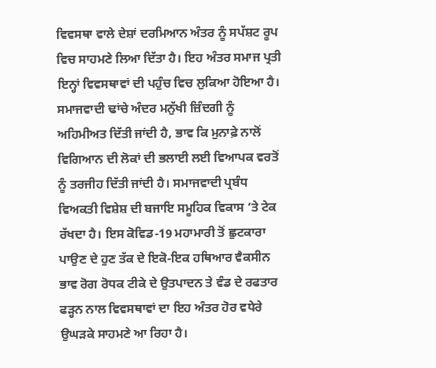ਵਿਵਸਥਾ ਵਾਲੇ ਦੇਸ਼ਾਂ ਦਰਮਿਆਨ ਅੰਤਰ ਨੂੰ ਸਪੱਸ਼ਟ ਰੂਪ ਵਿਚ ਸਾਹਮਣੇ ਲਿਆ ਦਿੱਤਾ ਹੈ। ਇਹ ਅੰਤਰ ਸਮਾਜ ਪ੍ਰਤੀ ਇਨ੍ਹਾਂ ਵਿਵਸਥਾਵਾਂ ਦੀ ਪਹੁੰਚ ਵਿਚ ਲੁਕਿਆ ਹੋਇਆ ਹੈ। ਸਮਾਜਵਾਦੀ ਢਾਂਚੇ ਅੰਦਰ ਮਨੁੱਖੀ ਜ਼ਿੰਦਗੀ ਨੂੰ ਅਹਿਮੀਅਤ ਦਿੱਤੀ ਜਾਂਦੀ ਹੈ, ਭਾਵ ਕਿ ਮੁਨਾਫ਼ੇ ਨਾਲੋਂ ਵਿਗਿਆਨ ਦੀ ਲੋਕਾਂ ਦੀ ਭਲਾਈ ਲਈ ਵਿਆਪਕ ਵਰਤੋਂ ਨੂੰ ਤਰਜੀਹ ਦਿੱਤੀ ਜਾਂਦੀ ਹੈ। ਸਮਾਜਵਾਦੀ ਪ੍ਰਬੰਧ ਵਿਅਕਤੀ ਵਿਸ਼ੇਸ਼ ਦੀ ਬਜਾਇ ਸਮੂਹਿਕ ਵਿਕਾਸ ‘ਤੇ ਟੇਕ ਰੱਖਦਾ ਹੈ। ਇਸ ਕੋਵਿਡ-19 ਮਹਾਮਾਰੀ ਤੋਂ ਛੁਟਕਾਰਾ ਪਾਉਣ ਦੇ ਹੁਣ ਤੱਕ ਦੇ ਇਕੋ-ਇਕ ਹਥਿਆਰ ਵੈਕਸੀਨ ਭਾਵ ਰੋਗ ਰੋਧਕ ਟੀਕੇ ਦੇ ਉਤਪਾਦਨ ਤੇ ਵੰਡ ਦੇ ਰਫਤਾਰ ਫੜ੍ਹਨ ਨਾਲ ਵਿਵਸਥਾਵਾਂ ਦਾ ਇਹ ਅੰਤਰ ਹੋਰ ਵਧੇਰੇ ਉਘੜਕੇ ਸਾਹਮਣੇ ਆ ਰਿਹਾ ਹੈ।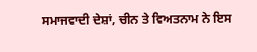ਸਮਾਜਵਾਦੀ ਦੇਸ਼ਾਂ, ਚੀਨ ਤੇ ਵਿਅਤਨਾਮ ਨੇ ਇਸ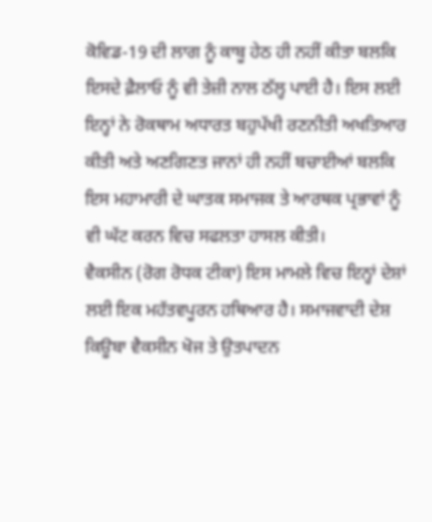ਕੋਵਿਡ-19 ਦੀ ਲਾਗ ਨੂੰ ਕਾਬੂ ਹੇਠ ਹੀ ਨਹੀਂ ਕੀਤਾ ਬਲਕਿ ਇਸਦੇ ਫ਼ੈਲਾਓ ਨੂੰ ਵੀ ਤੇਜ਼ੀ ਨਾਲ ਠੱਲ੍ਹ ਪਾਈ ਹੈ। ਇਸ ਲਈ ਇਨ੍ਹਾਂ ਨੇ ਰੋਕਥਾਮ ਅਧਾਰਤ ਬਹੁਪੱਖੀ ਰਣਨੀਤੀ ਅਖਤਿਆਰ ਕੀਤੀ ਅਤੇ ਅਣਗਿਣਤ ਜਾਨਾਂ ਹੀ ਨਹੀਂ ਬਚਾਈਆਂ ਬਲਕਿ ਇਸ ਮਹਾਮਾਰੀ ਦੇ ਘਾਤਕ ਸਮਾਜਕ ਤੇ ਆਰਥਕ ਪ੍ਰਭਾਵਾਂ ਨੂੰ ਵੀ ਘੱਟ ਕਰਨ ਵਿਚ ਸਫਲਤਾ ਹਾਸਲ ਕੀਤੀ।
ਵੈਕਸੀਨ (ਰੋਗ ਰੋਧਕ ਟੀਕਾ) ਇਸ ਮਾਮਲੇ ਵਿਚ ਇਨ੍ਹਾਂ ਦੇਸ਼ਾਂ ਲਈ ਇਕ ਮਹੱਤਵਪੂਰਨ ਹਥਿਆਰ ਹੈ। ਸਮਾਜਵਾਦੀ ਦੇਸ਼ ਕਿਊਬਾ ਵੈਕਸੀਨ ਖੋਜ ਤੇ ਉਤਪਾਦਨ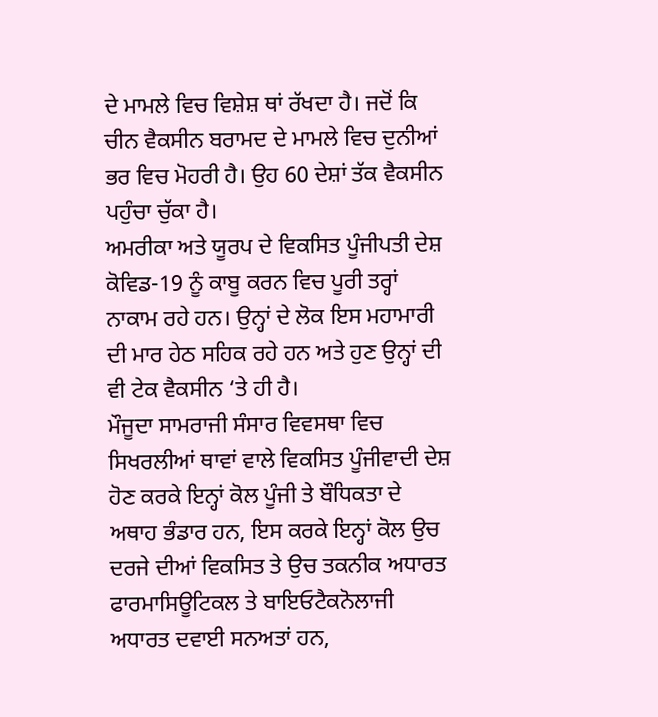ਦੇ ਮਾਮਲੇ ਵਿਚ ਵਿਸ਼ੇਸ਼ ਥਾਂ ਰੱਖਦਾ ਹੈ। ਜਦੋਂ ਕਿ ਚੀਨ ਵੈਕਸੀਨ ਬਰਾਮਦ ਦੇ ਮਾਮਲੇ ਵਿਚ ਦੁਨੀਆਂ ਭਰ ਵਿਚ ਮੋਹਰੀ ਹੈ। ਉਹ 60 ਦੇਸ਼ਾਂ ਤੱਕ ਵੈਕਸੀਨ ਪਹੁੰਚਾ ਚੁੱਕਾ ਹੈ।
ਅਮਰੀਕਾ ਅਤੇ ਯੂਰਪ ਦੇ ਵਿਕਸਿਤ ਪੂੰਜੀਪਤੀ ਦੇਸ਼ ਕੋਵਿਡ-19 ਨੂੰ ਕਾਬੂ ਕਰਨ ਵਿਚ ਪੂਰੀ ਤਰ੍ਹਾਂ ਨਾਕਾਮ ਰਹੇ ਹਨ। ਉਨ੍ਹਾਂ ਦੇ ਲੋਕ ਇਸ ਮਹਾਮਾਰੀ ਦੀ ਮਾਰ ਹੇਠ ਸਹਿਕ ਰਹੇ ਹਨ ਅਤੇ ਹੁਣ ਉਨ੍ਹਾਂ ਦੀ ਵੀ ਟੇਕ ਵੈਕਸੀਨ ‘ਤੇ ਹੀ ਹੈ।
ਮੌਜੂਦਾ ਸਾਮਰਾਜੀ ਸੰਸਾਰ ਵਿਵਸਥਾ ਵਿਚ ਸਿਖਰਲੀਆਂ ਥਾਵਾਂ ਵਾਲੇ ਵਿਕਸਿਤ ਪੂੰਜੀਵਾਦੀ ਦੇਸ਼ ਹੋਣ ਕਰਕੇ ਇਨ੍ਹਾਂ ਕੋਲ ਪੂੰਜੀ ਤੇ ਬੌਧਿਕਤਾ ਦੇ ਅਥਾਹ ਭੰਡਾਰ ਹਨ, ਇਸ ਕਰਕੇ ਇਨ੍ਹਾਂ ਕੋਲ ਉਚ ਦਰਜੇ ਦੀਆਂ ਵਿਕਸਿਤ ਤੇ ਉਚ ਤਕਨੀਕ ਅਧਾਰਤ ਫਾਰਮਾਸਿਊਟਿਕਲ ਤੇ ਬਾਇਓਟੈਕਨੋਲਾਜੀ ਅਧਾਰਤ ਦਵਾਈ ਸਨਅਤਾਂ ਹਨ,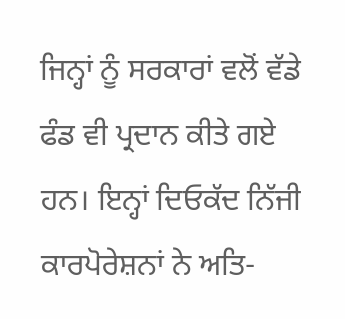ਜਿਨ੍ਹਾਂ ਨੂੰ ਸਰਕਾਰਾਂ ਵਲੋਂ ਵੱਡੇ ਫੰਡ ਵੀ ਪ੍ਰਦਾਨ ਕੀਤੇ ਗਏ ਹਨ। ਇਨ੍ਹਾਂ ਦਿਓਕੱਦ ਨਿੱਜੀ ਕਾਰਪੋਰੇਸ਼ਨਾਂ ਨੇ ਅਤਿ-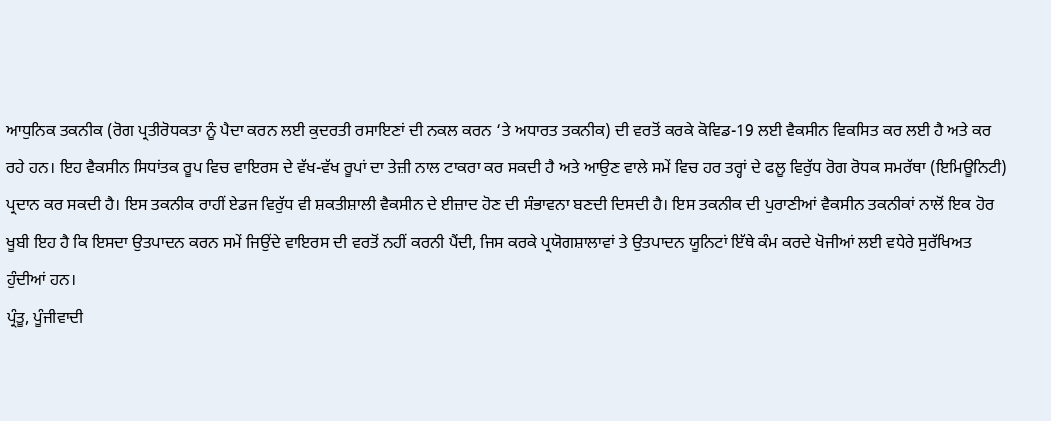ਆਧੁਨਿਕ ਤਕਨੀਕ (ਰੋਗ ਪ੍ਰਤੀਰੋਧਕਤਾ ਨੂੰ ਪੈਦਾ ਕਰਨ ਲਈ ਕੁਦਰਤੀ ਰਸਾਇਣਾਂ ਦੀ ਨਕਲ ਕਰਨ ‘ਤੇ ਅਧਾਰਤ ਤਕਨੀਕ) ਦੀ ਵਰਤੋਂ ਕਰਕੇ ਕੋਵਿਡ-19 ਲਈ ਵੈਕਸੀਨ ਵਿਕਸਿਤ ਕਰ ਲਈ ਹੈ ਅਤੇ ਕਰ ਰਹੇ ਹਨ। ਇਹ ਵੈਕਸੀਨ ਸਿਧਾਂਤਕ ਰੂਪ ਵਿਚ ਵਾਇਰਸ ਦੇ ਵੱਖ-ਵੱਖ ਰੂਪਾਂ ਦਾ ਤੇਜ਼ੀ ਨਾਲ ਟਾਕਰਾ ਕਰ ਸਕਦੀ ਹੈ ਅਤੇ ਆਉਣ ਵਾਲੇ ਸਮੇਂ ਵਿਚ ਹਰ ਤਰ੍ਹਾਂ ਦੇ ਫਲੂ ਵਿਰੁੱਧ ਰੋਗ ਰੋਧਕ ਸਮਰੱਥਾ (ਇਮਿਊਨਿਟੀ) ਪ੍ਰਦਾਨ ਕਰ ਸਕਦੀ ਹੈ। ਇਸ ਤਕਨੀਕ ਰਾਹੀਂ ਏਡਜ ਵਿਰੁੱਧ ਵੀ ਸ਼ਕਤੀਸ਼ਾਲੀ ਵੈਕਸੀਨ ਦੇ ਈਜ਼ਾਦ ਹੋਣ ਦੀ ਸੰਭਾਵਨਾ ਬਣਦੀ ਦਿਸਦੀ ਹੈ। ਇਸ ਤਕਨੀਕ ਦੀ ਪੁਰਾਣੀਆਂ ਵੈਕਸੀਨ ਤਕਨੀਕਾਂ ਨਾਲੋਂ ਇਕ ਹੋਰ ਖੂਬੀ ਇਹ ਹੈ ਕਿ ਇਸਦਾ ਉਤਪਾਦਨ ਕਰਨ ਸਮੇਂ ਜਿਉਂਦੇ ਵਾਇਰਸ ਦੀ ਵਰਤੋਂ ਨਹੀਂ ਕਰਨੀ ਪੈਂਦੀ, ਜਿਸ ਕਰਕੇ ਪ੍ਰਯੋਗਸ਼ਾਲਾਵਾਂ ਤੇ ਉਤਪਾਦਨ ਯੂਨਿਟਾਂ ਇੱਥੇ ਕੰਮ ਕਰਦੇ ਖੋਜੀਆਂ ਲਈ ਵਧੇਰੇ ਸੁਰੱਖਿਅਤ ਹੁੰਦੀਆਂ ਹਨ।
ਪ੍ਰੰਤੂ, ਪੂੰਜੀਵਾਦੀ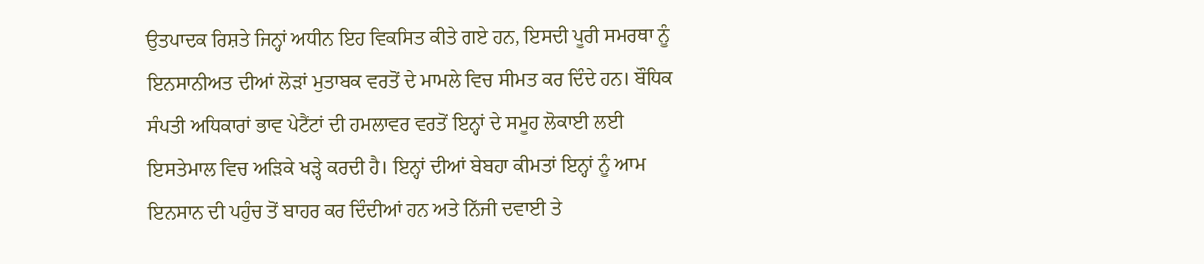ਉਤਪਾਦਕ ਰਿਸ਼ਤੇ ਜਿਨ੍ਹਾਂ ਅਧੀਨ ਇਹ ਵਿਕਸਿਤ ਕੀਤੇ ਗਏ ਹਨ, ਇਸਦੀ ਪੂਰੀ ਸਮਰਥਾ ਨੂੰ ਇਨਸਾਨੀਅਤ ਦੀਆਂ ਲੋੜਾਂ ਮੁਤਾਬਕ ਵਰਤੋਂ ਦੇ ਮਾਮਲੇ ਵਿਚ ਸੀਮਤ ਕਰ ਦਿੰਦੇ ਹਨ। ਬੌਧਿਕ ਸੰਪਤੀ ਅਧਿਕਾਰਾਂ ਭਾਵ ਪੇਟੈਂਟਾਂ ਦੀ ਹਮਲਾਵਰ ਵਰਤੋਂ ਇਨ੍ਹਾਂ ਦੇ ਸਮੂਹ ਲੋਕਾਈ ਲਈ ਇਸਤੇਮਾਲ ਵਿਚ ਅੜਿਕੇ ਖੜ੍ਹੇ ਕਰਦੀ ਹੈ। ਇਨ੍ਹਾਂ ਦੀਆਂ ਬੇਬਹਾ ਕੀਮਤਾਂ ਇਨ੍ਹਾਂ ਨੂੰ ਆਮ ਇਨਸਾਨ ਦੀ ਪਹੁੰਚ ਤੋਂ ਬਾਹਰ ਕਰ ਦਿੰਦੀਆਂ ਹਨ ਅਤੇ ਨਿੱਜੀ ਦਵਾਈ ਤੇ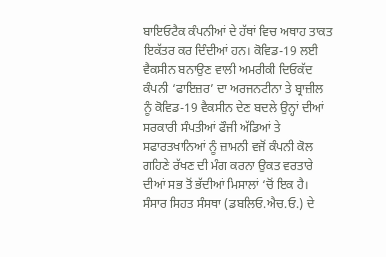ਬਾਇਓਟੈਕ ਕੰਪਨੀਆਂ ਦੇ ਹੱਥਾਂ ਵਿਚ ਅਥਾਹ ਤਾਕਤ ਇਕੱਤਰ ਕਰ ਦਿੰਦੀਆਂ ਹਨ। ਕੋਵਿਡ-19 ਲਈ ਵੈਕਸੀਨ ਬਨਾਉਣ ਵਾਲੀ ਅਮਰੀਕੀ ਦਿਓਕੱਦ ਕੰਪਨੀ ‘ਫਾਇਜ਼ਰ’ ਦਾ ਅਰਜਨਟੀਨਾ ਤੇ ਬ੍ਰਾਜ਼ੀਲ ਨੂੰ ਕੋਵਿਡ-19 ਵੈਕਸੀਨ ਦੇਣ ਬਦਲੇ ਉਨ੍ਹਾਂ ਦੀਆਂ ਸਰਕਾਰੀ ਸੰਪਤੀਆਂ ਫੌਜੀ ਅੱਡਿਆਂ ਤੇ ਸਫਾਰਤਖਾਨਿਆਂ ਨੂੰ ਜ਼ਾਮਨੀ ਵਜੋਂ ਕੰਪਨੀ ਕੋਲ ਗਹਿਣੇ ਰੱਖਣ ਦੀ ਮੰਗ ਕਰਨਾ ਉਕਤ ਵਰਤਾਰੇ ਦੀਆਂ ਸਭ ਤੋਂ ਭੱਦੀਆਂ ਮਿਸਾਲਾਂ ‘ਚੋਂ ਇਕ ਹੈ।
ਸੰਸਾਰ ਸਿਹਤ ਸੰਸਥਾ (ਡਬਲਿਓ.ਐਚ.ਓ.) ਦੇ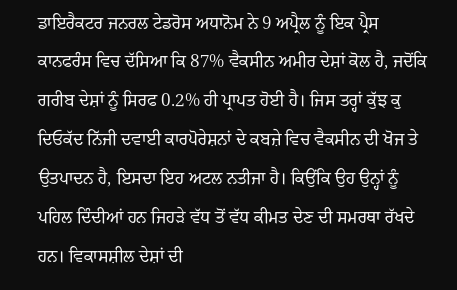ਡਾਇਰੈਕਟਰ ਜਨਰਲ ਟੇਡਰੋਸ ਅਧਾਨੋਮ ਨੇ 9 ਅਪ੍ਰੈਲ ਨੂੰ ਇਕ ਪ੍ਰੈਸ ਕਾਨਫਰੰਸ ਵਿਚ ਦੱਸਿਆ ਕਿ 87% ਵੈਕਸੀਨ ਅਮੀਰ ਦੇਸ਼ਾਂ ਕੋਲ ਹੈ, ਜਦੋਂਕਿ ਗਰੀਬ ਦੇਸ਼ਾਂ ਨੂੰ ਸਿਰਫ 0.2% ਹੀ ਪ੍ਰਾਪਤ ਹੋਈ ਹੈ। ਜਿਸ ਤਰ੍ਹਾਂ ਕੁੱਝ ਕੁ ਦਿਓਕੱਦ ਨਿੱਜੀ ਦਵਾਈ ਕਾਰਪੋਰੇਸ਼ਨਾਂ ਦੇ ਕਬਜ਼ੇ ਵਿਚ ਵੈਕਸੀਨ ਦੀ ਖੋਜ ਤੇ ਉਤਪਾਦਨ ਹੈ, ਇਸਦਾ ਇਹ ਅਟਲ ਨਤੀਜਾ ਹੈ। ਕਿਉਂਕਿ ਉਹ ਉਨ੍ਹਾਂ ਨੂੰ ਪਹਿਲ ਦਿੰਦੀਆਂ ਹਨ ਜਿਹੜੇ ਵੱਧ ਤੋਂ ਵੱਧ ਕੀਮਤ ਦੇਣ ਦੀ ਸਮਰਥਾ ਰੱਖਦੇ ਹਨ। ਵਿਕਾਸਸ਼ੀਲ ਦੇਸ਼ਾਂ ਦੀ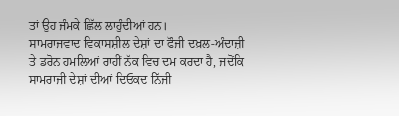ਤਾਂ ਉਹ ਜੰਮਕੇ ਛਿੱਲ ਲਾਹੁੰਦੀਆਂ ਹਨ।
ਸਾਮਰਾਜਵਾਦ ਵਿਕਾਸਸ਼ੀਲ ਦੇਸ਼ਾਂ ਦਾ ਫੌਜੀ ਦਖ਼ਲ-ਅੰਦਾਜ਼ੀ ਤੇ ਡਰੋਨ ਹਮਲਿਆਂ ਰਾਹੀਂ ਨੱਕ ਵਿਚ ਦਮ ਕਰਦਾ ਹੈ, ਜਦੋਂਕਿ ਸਾਮਰਾਜੀ ਦੇਸ਼ਾਂ ਦੀਆਂ ਦਿਓਕਦ ਨਿੱਜੀ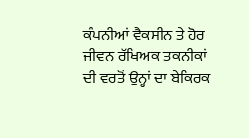ਕੰਪਨੀਆਂ ਵੈਕਸੀਨ ਤੇ ਹੋਰ ਜੀਵਨ ਰੱਖਿਅਕ ਤਕਨੀਕਾਂ ਦੀ ਵਰਤੋਂ ਉਨ੍ਹਾਂ ਦਾ ਬੇਕਿਰਕ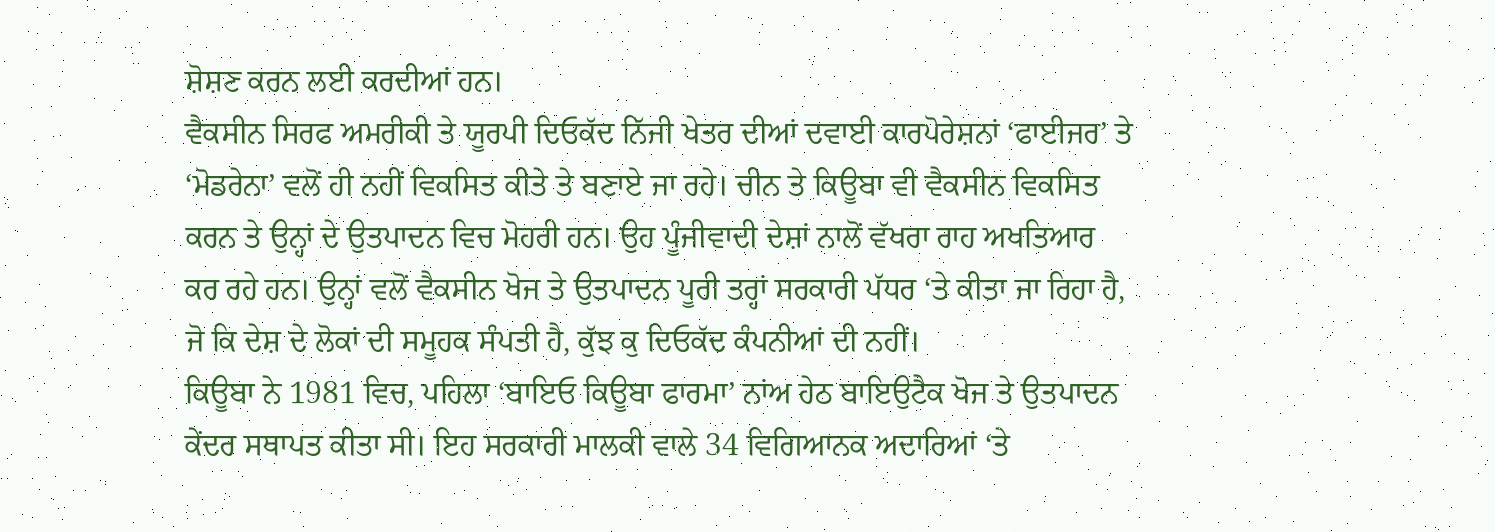ਸ਼ੋਸ਼ਣ ਕਰਨ ਲਈ ਕਰਦੀਆਂ ਹਨ।
ਵੈਕਸੀਨ ਸਿਰਫ ਅਮਰੀਕੀ ਤੇ ਯੂਰਪੀ ਦਿਓਕੱਦ ਨਿੱਜੀ ਖੇਤਰ ਦੀਆਂ ਦਵਾਈ ਕਾਰਪੋਰੇਸ਼ਨਾਂ ‘ਫਾਈਜਰ’ ਤੇ ‘ਮੋਡਰੇਨਾ’ ਵਲੋਂ ਹੀ ਨਹੀਂ ਵਿਕਸਿਤ ਕੀਤੇ ਤੇ ਬਣਾਏ ਜਾ ਰਹੇ। ਚੀਨ ਤੇ ਕਿਊਬਾ ਵੀ ਵੈਕਸੀਨ ਵਿਕਸਿਤ ਕਰਨ ਤੇ ਉਨ੍ਹਾਂ ਦੇ ਉਤਪਾਦਨ ਵਿਚ ਮੋਹਰੀ ਹਨ। ਉਹ ਪੂੰਜੀਵਾਦੀ ਦੇਸ਼ਾਂ ਨਾਲੋਂ ਵੱਖਰਾ ਰਾਹ ਅਖਤਿਆਰ ਕਰ ਰਹੇ ਹਨ। ਉਨ੍ਹਾਂ ਵਲੋਂ ਵੈਕਸੀਨ ਖੋਜ ਤੇ ਉਤਪਾਦਨ ਪੂਰੀ ਤਰ੍ਹਾਂ ਸਰਕਾਰੀ ਪੱਧਰ ‘ਤੇ ਕੀਤਾ ਜਾ ਰਿਹਾ ਹੈ, ਜੋ ਕਿ ਦੇਸ਼ ਦੇ ਲੋਕਾਂ ਦੀ ਸਮੂਹਕ ਸੰਪਤੀ ਹੈ, ਕੁੱਝ ਕੁ ਦਿਓਕੱਦ ਕੰਪਨੀਆਂ ਦੀ ਨਹੀਂ।
ਕਿਊਬਾ ਨੇ 1981 ਵਿਚ, ਪਹਿਲਾ ‘ਬਾਇਓ ਕਿਊਬਾ ਫਾਰਮਾ’ ਨਾਂਅ ਹੇਠ ਬਾਇਉਟੈਕ ਖੋਜ ਤੇ ਉਤਪਾਦਨ ਕੇਂਦਰ ਸਥਾਪਤ ਕੀਤਾ ਸੀ। ਇਹ ਸਰਕਾਰੀ ਮਾਲਕੀ ਵਾਲੇ 34 ਵਿਗਿਆਨਕ ਅਦਾਰਿਆਂ ‘ਤੇ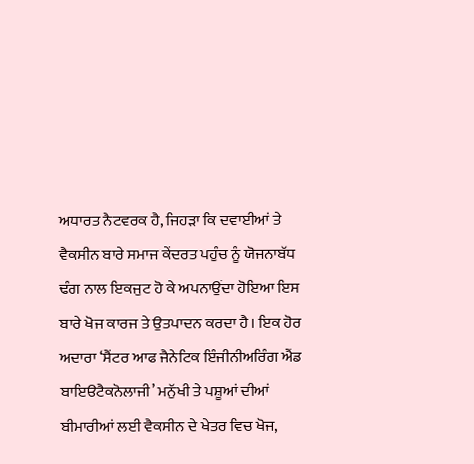ਅਧਾਰਤ ਨੈਟਵਰਕ ਹੈ, ਜਿਹੜਾ ਕਿ ਦਵਾਈਆਂ ਤੇ ਵੈਕਸੀਨ ਬਾਰੇ ਸਮਾਜ ਕੇਂਦਰਤ ਪਹੁੰਚ ਨੂੰ ਯੋਜਨਾਬੱਧ ਢੰਗ ਨਾਲ ਇਕਜੁਟ ਹੋ ਕੇ ਅਪਨਾਉਂਦਾ ਹੋਇਆ ਇਸ ਬਾਰੇ ਖੋਜ ਕਾਰਜ ਤੇ ਉਤਪਾਦਨ ਕਰਦਾ ਹੈ। ਇਕ ਹੋਰ ਅਦਾਰਾ ‘ਸੈਂਟਰ ਆਫ ਜੈਨੇਟਿਕ ਇੰਜੀਨੀਅਰਿੰਗ ਐਂਡ ਬਾਇੳਟੈਕਨੋਲਾਜੀ’ ਮਨੁੱਖੀ ਤੇ ਪਸ਼ੂਆਂ ਦੀਆਂ ਬੀਮਾਰੀਆਂ ਲਈ ਵੈਕਸੀਨ ਦੇ ਖੇਤਰ ਵਿਚ ਖੋਜ,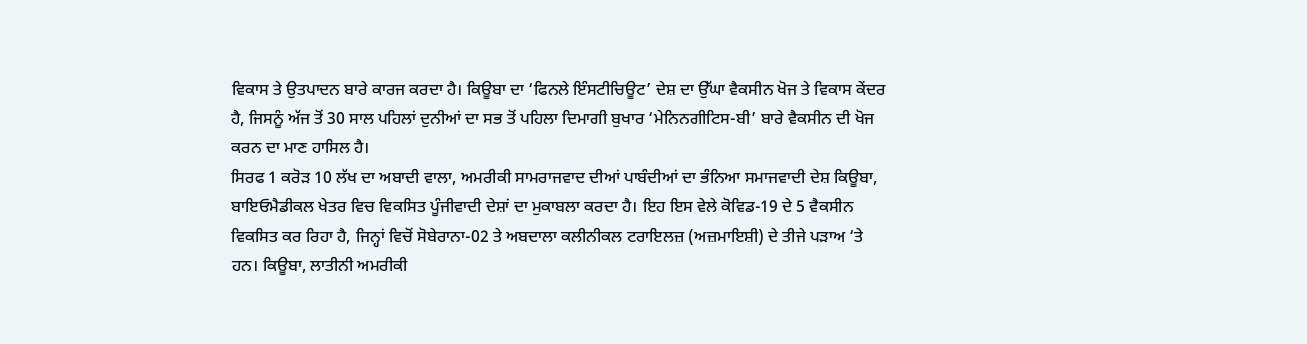ਵਿਕਾਸ ਤੇ ਉਤਪਾਦਨ ਬਾਰੇ ਕਾਰਜ ਕਰਦਾ ਹੈ। ਕਿਊਬਾ ਦਾ ‘ਫਿਨਲੇ ਇੰਸਟੀਚਿਊਟ’ ਦੇਸ਼ ਦਾ ਉੱਘਾ ਵੈਕਸੀਨ ਖੋਜ ਤੇ ਵਿਕਾਸ ਕੇਂਦਰ ਹੈ, ਜਿਸਨੂੰ ਅੱਜ ਤੋਂ 30 ਸਾਲ ਪਹਿਲਾਂ ਦੁਨੀਆਂ ਦਾ ਸਭ ਤੋਂ ਪਹਿਲਾ ਦਿਮਾਗੀ ਬੁਖਾਰ ‘ਮੇਨਿਨਗੀਟਿਸ-ਬੀ’ ਬਾਰੇ ਵੈਕਸੀਨ ਦੀ ਖੋਜ ਕਰਨ ਦਾ ਮਾਣ ਹਾਸਿਲ ਹੈ।
ਸਿਰਫ 1 ਕਰੋੜ 10 ਲੱਖ ਦਾ ਅਬਾਦੀ ਵਾਲਾ, ਅਮਰੀਕੀ ਸਾਮਰਾਜਵਾਦ ਦੀਆਂ ਪਾਬੰਦੀਆਂ ਦਾ ਭੰਨਿਆ ਸਮਾਜਵਾਦੀ ਦੇਸ਼ ਕਿਊਬਾ, ਬਾਇਓਮੈਡੀਕਲ ਖੇਤਰ ਵਿਚ ਵਿਕਸਿਤ ਪੂੰਜੀਵਾਦੀ ਦੇਸ਼ਾਂ ਦਾ ਮੁਕਾਬਲਾ ਕਰਦਾ ਹੈ। ਇਹ ਇਸ ਵੇਲੇ ਕੋਵਿਡ-19 ਦੇ 5 ਵੈਕਸੀਨ ਵਿਕਸਿਤ ਕਰ ਰਿਹਾ ਹੈ, ਜਿਨ੍ਹਾਂ ਵਿਚੋਂ ਸੋਬੇਰਾਨਾ-02 ਤੇ ਅਬਦਾਲਾ ਕਲੀਨੀਕਲ ਟਰਾਇਲਜ਼ (ਅਜ਼ਮਾਇਸ਼ੀ) ਦੇ ਤੀਜੇ ਪੜਾਅ ‘ਤੇ ਹਨ। ਕਿਊਬਾ, ਲਾਤੀਨੀ ਅਮਰੀਕੀ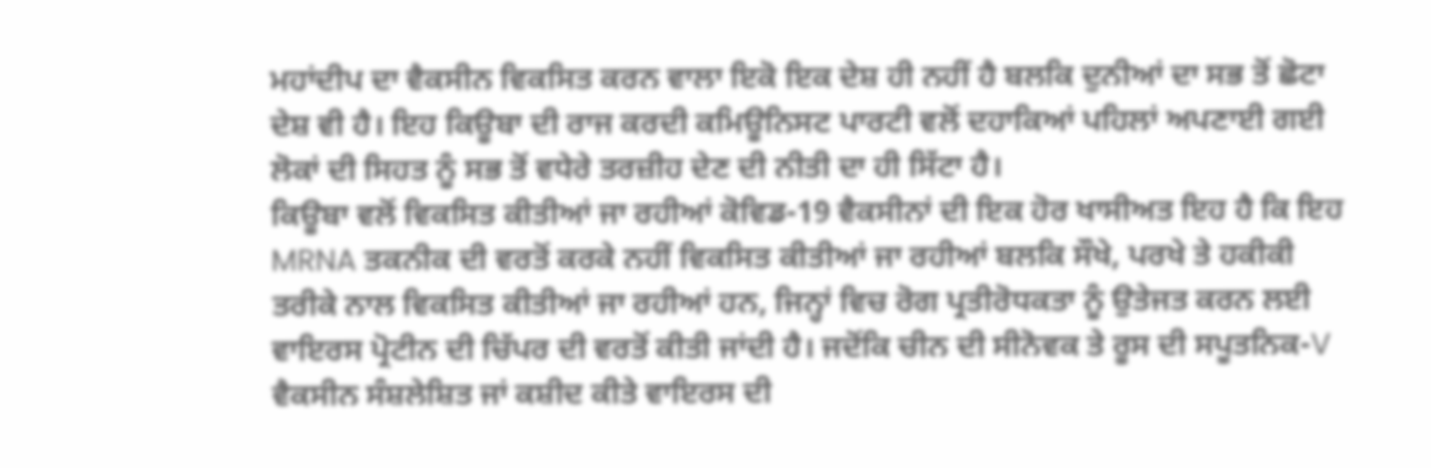ਮਹਾਂਦੀਪ ਦਾ ਵੈਕਸੀਨ ਵਿਕਸਿਤ ਕਰਨ ਵਾਲਾ ਇਕੋ ਇਕ ਦੇਸ਼ ਹੀ ਨਹੀਂ ਹੈ ਬਲਕਿ ਦੁਨੀਆਂ ਦਾ ਸਭ ਤੋਂ ਛੋਟਾ ਦੇਸ਼ ਵੀ ਹੈ। ਇਹ ਕਿਊਬਾ ਦੀ ਰਾਜ ਕਰਦੀ ਕਮਿਊਨਿਸਟ ਪਾਰਟੀ ਵਲੋਂ ਦਹਾਕਿਆਂ ਪਹਿਲਾਂ ਅਪਣਾਈ ਗਈ ਲੋਕਾਂ ਦੀ ਸਿਹਤ ਨੂੰ ਸਭ ਤੋਂ ਵਧੇਰੇ ਤਰਜ਼ੀਹ ਦੇਣ ਦੀ ਨੀਤੀ ਦਾ ਹੀ ਸਿੱਟਾ ਹੈ।
ਕਿਊਬਾ ਵਲੋਂ ਵਿਕਸਿਤ ਕੀਤੀਆਂ ਜਾ ਰਹੀਆਂ ਕੋਵਿਡ-19 ਵੈਕਸੀਨਾਂ ਦੀ ਇਕ ਹੋਰ ਖਾਸੀਅਤ ਇਹ ਹੈ ਕਿ ਇਹ MRNA ਤਕਨੀਕ ਦੀ ਵਰਤੋਂ ਕਰਕੇ ਨਹੀਂ ਵਿਕਸਿਤ ਕੀਤੀਆਂ ਜਾ ਰਹੀਆਂ ਬਲਕਿ ਸੌਖੇ, ਪਰਖੇ ਤੇ ਹਕੀਕੀ ਤਰੀਕੇ ਨਾਲ ਵਿਕਸਿਤ ਕੀਤੀਆਂ ਜਾ ਰਹੀਆਂ ਹਨ, ਜਿਨ੍ਹਾਂ ਵਿਚ ਰੋਗ ਪ੍ਰਤੀਰੋਧਕਤਾ ਨੂੰ ਉਤੇਜਤ ਕਰਨ ਲਈ ਵਾਇਰਸ ਪ੍ਰੋਟੀਨ ਦੀ ਚਿੱਪਰ ਦੀ ਵਰਤੋਂ ਕੀਤੀ ਜਾਂਦੀ ਹੈ। ਜਦੋਂਕਿ ਚੀਨ ਦੀ ਸੀਨੋਵਕ ਤੇ ਰੂਸ ਦੀ ਸਪੂਤਨਿਕ-V ਵੈਕਸੀਨ ਸੰਸ਼ਲੇਸ਼ਿਤ ਜਾਂ ਕਸ਼ੀਦ ਕੀਤੇ ਵਾਇਰਸ ਦੀ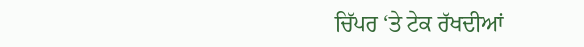ਚਿੱਪਰ ‘ਤੇ ਟੇਕ ਰੱਖਦੀਆਂ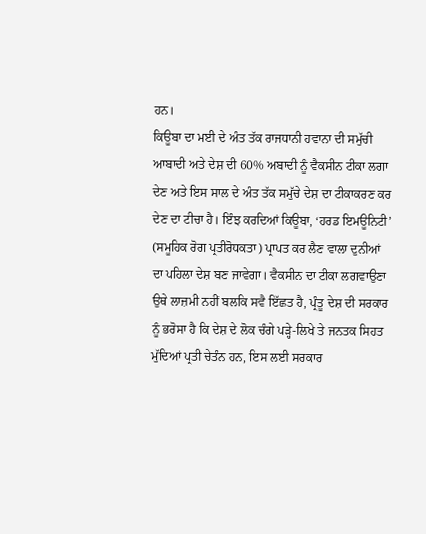ਹਨ।
ਕਿਊਬਾ ਦਾ ਮਈ ਦੇ ਅੰਤ ਤੱਕ ਰਾਜਧਾਨੀ ਹਵਾਨਾ ਦੀ ਸਮੁੱਚੀ ਆਬਾਦੀ ਅਤੇ ਦੇਸ਼ ਦੀ 60% ਅਬਾਦੀ ਨੂੰ ਵੈਕਸੀਨ ਟੀਕਾ ਲਗਾ ਦੇਣ ਅਤੇ ਇਸ ਸਾਲ ਦੇ ਅੰਤ ਤੱਕ ਸਮੁੱਚੇ ਦੇਸ਼ ਦਾ ਟੀਕਾਕਰਣ ਕਰ ਦੇਣ ਦਾ ਟੀਚਾ ਹੈ। ਇੰਝ ਕਰਦਿਆਂ ਕਿਊਬਾ, ‘ਹਰਡ ਇਮਊਨਿਟੀ’ (ਸਮੂਹਿਕ ਰੋਗ ਪ੍ਰਤੀਰੋਧਕਤਾ) ਪ੍ਰਾਪਤ ਕਰ ਲੈਣ ਵਾਲਾ ਦੁਨੀਆਂ ਦਾ ਪਹਿਲਾ ਦੇਸ਼ ਬਣ ਜਾਵੇਗਾ। ਵੈਕਸੀਨ ਦਾ ਟੀਕਾ ਲਗਵਾਉਣਾ ਉਥੇ ਲਾਜ਼ਮੀ ਨਹੀਂ ਬਲਕਿ ਸਵੈ ਇੱਛਤ ਹੈ, ਪ੍ਰੰਤੂ ਦੇਸ਼ ਦੀ ਸਰਕਾਰ ਨੂੰ ਭਰੋਸਾ ਹੈ ਕਿ ਦੇਸ਼ ਦੇ ਲੋਕ ਚੰਗੇ ਪੜ੍ਹੇ-ਲਿਖੇ ਤੇ ਜਨਤਕ ਸਿਹਤ ਮੁੱਦਿਆਂ ਪ੍ਰਤੀ ਚੇਤੰਨ ਹਨ, ਇਸ ਲਈ ਸਰਕਾਰ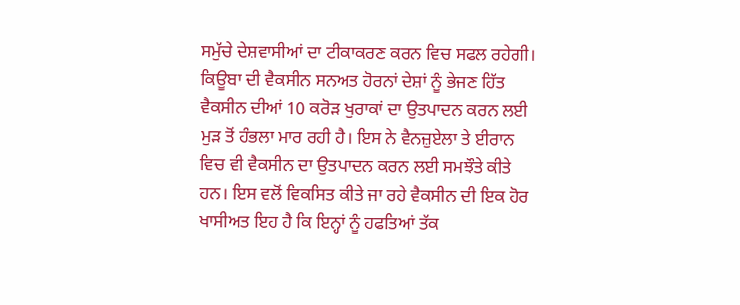ਸਮੁੱਚੇ ਦੇਸ਼ਵਾਸੀਆਂ ਦਾ ਟੀਕਾਕਰਣ ਕਰਨ ਵਿਚ ਸਫਲ ਰਹੇਗੀ।
ਕਿਊਬਾ ਦੀ ਵੈਕਸੀਨ ਸਨਅਤ ਹੋਰਨਾਂ ਦੇਸ਼ਾਂ ਨੂੰ ਭੇਜਣ ਹਿੱਤ ਵੈਕਸੀਨ ਦੀਆਂ 10 ਕਰੋੜ ਖੁਰਾਕਾਂ ਦਾ ਉਤਪਾਦਨ ਕਰਨ ਲਈ ਮੁੜ ਤੋਂ ਹੰਭਲਾ ਮਾਰ ਰਹੀ ਹੈ। ਇਸ ਨੇ ਵੈਨਜ਼ੁਏਲਾ ਤੇ ਈਰਾਨ ਵਿਚ ਵੀ ਵੈਕਸੀਨ ਦਾ ਉਤਪਾਦਨ ਕਰਨ ਲਈ ਸਮਝੌਤੇ ਕੀਤੇ ਹਨ। ਇਸ ਵਲੋਂ ਵਿਕਸਿਤ ਕੀਤੇ ਜਾ ਰਹੇ ਵੈਕਸੀਨ ਦੀ ਇਕ ਹੋਰ ਖਾਸੀਅਤ ਇਹ ਹੈ ਕਿ ਇਨ੍ਹਾਂ ਨੂੰ ਹਫਤਿਆਂ ਤੱਕ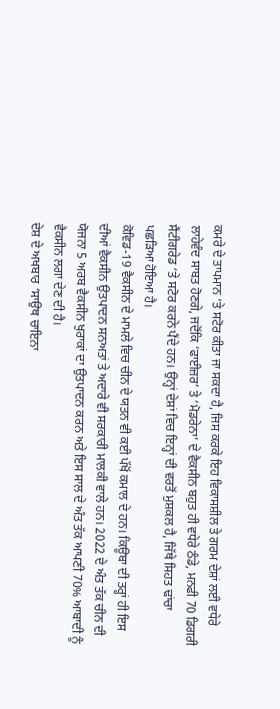ਕਮਰੇ ਦੇ ਤਾਪਮਾਨ ‘ਤੇ ਸਟੋਰ ਕੀਤਾ ਜਾ ਸਕਦਾ ਹੈ, ਜਿਸ ਕਰਕੇ ਇਹ ਵਿਕਾਸਸ਼ੀਲ ਤੇ ਗਰਮ ਦੇਸ਼ਾਂ ਲਈ ਵਧੇਰੇ ਲਾਹੇਵੰਦ ਸਾਬਤ ਹੋਣਗੇ, ਜਦੋਂਕਿ ‘ਫਾਈਜ਼ਰ’ ਤੇ ‘ਮੋਡਰੇਨਾ’ ਦੇ ਵੈਕਸੀਨ ਬਹੁਤ ਹੀ ਵਧੇਰੇ ਠੰਡੇ, ਮਨਫੀ 70 ਡਿਗਰੀ ਸੈਂਟੀਗਰੇਡ ‘ਤੇ ਸਟੋਰ ਕਰਨੇ ਪੈਂਦੇ ਹਨ। ਉਨ੍ਹਾਂ ਦੇਸ਼ਾਂ ਵਿਚ ਇਨ੍ਹਾਂ ਦੀ ਵਰਤੋਂ ਮੁਸ਼ਕਲ ਹੈ, ਜਿੱਥੇ ਸਿਹਤ ਢਾਂਚਾ ਪਛੜਿਆ ਹੋਇਆ ਹੈ।
ਕੋਵਿਡ-19 ਵੈਕਸੀਨ ਦੇ ਮਾਮਲੇ ਵਿਚ ਚੀਨ ਦੇ ਯਤਨ ਵੀ ਕਈ ਪੱਖੋਂ ਕਮਾਲ ਦੇ ਹਨ। ਕਿਊਬਾ ਦੀ ਤਰ੍ਹਾਂ ਹੀ ਇਸ ਦੀਆਂ ਵੈਕਸੀਨ ਉਤਪਾਦਨ ਸਨਅਤਾਂ ਤੇ ਅਦਾਰੇ ਵੀ ਸਰਕਾਰੀ ਮਾਲਕੀ ਵਾਲੇ ਹਨ। 2022 ਦੇ ਅੰਤ ਤੱਕ ਚੀਨ ਦੀ ਯੋਜਨਾ 5 ਅਰਬ ਵੈਕਸੀਨ ਖੁਰਾਕਾਂ ਦਾ ਉਤਪਾਦਨ ਕਰਨ ਅਤੇ ਇਸ ਸਾਲ ਦੇ ਅੰਤ ਤੱਕ ਆਪਣੀ 70% ਆਬਾਦੀ ਨੂੰ ਵੈਕਸੀਨ ਲਗਾ ਦੇਣ ਦੀ ਹੈ।
ਦੇਸ਼ ਦੇ ਅਖਬਾਰ ‘ਸਾਉਥ ਚਾਇਨਾ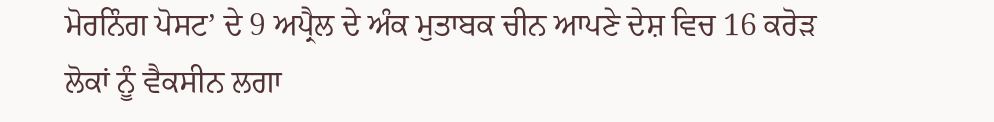ਮੋਰਨਿੰਗ ਪੋਸਟ’ ਦੇ 9 ਅਪ੍ਰੈਲ ਦੇ ਅੰਕ ਮੁਤਾਬਕ ਚੀਨ ਆਪਣੇ ਦੇਸ਼ ਵਿਚ 16 ਕਰੋੜ ਲੋਕਾਂ ਨੂੰ ਵੈਕਸੀਨ ਲਗਾ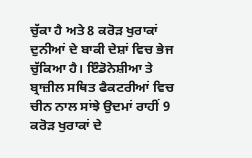ਚੁੱਕਾ ਹੈ ਅਤੇ 8 ਕਰੋੜ ਖੁਰਾਕਾਂ ਦੁਨੀਆਂ ਦੇ ਬਾਕੀ ਦੇਸ਼ਾਂ ਵਿਚ ਭੇਜ ਚੁੱਕਿਆ ਹੈ। ਇੰਡੋਨੇਸ਼ੀਆ ਤੇ ਬ੍ਰਾਜ਼ੀਲ ਸਥਿਤ ਫੈਕਟਰੀਆਂ ਵਿਚ ਚੀਨ ਨਾਲ ਸਾਂਝੇ ਉਦਮਾਂ ਰਾਹੀਂ 9 ਕਰੋੜ ਖੁਰਾਕਾਂ ਦੇ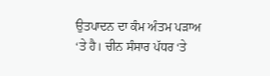ਉਤਪਾਦਨ ਦਾ ਕੰਮ ਅੰਤਮ ਪੜਾਅ ‘ਤੇ ਹੈ। ਚੀਨ ਸੰਸਾਰ ਪੱਧਰ ‘ਤੇ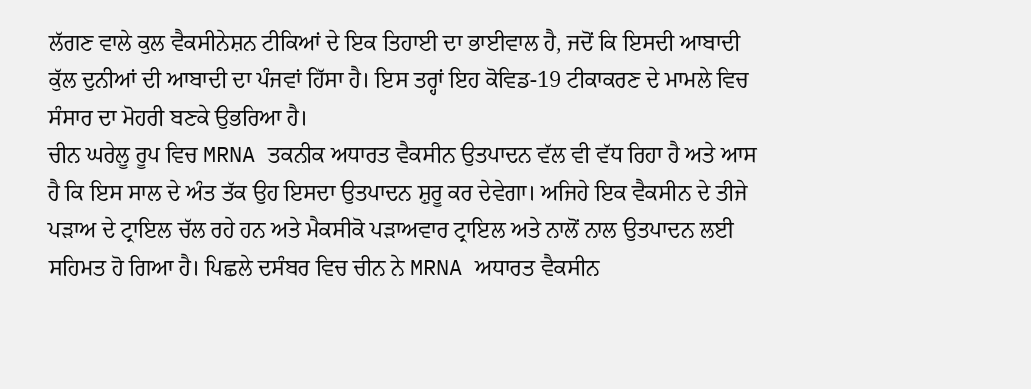ਲੱਗਣ ਵਾਲੇ ਕੁਲ ਵੈਕਸੀਨੇਸ਼ਨ ਟੀਕਿਆਂ ਦੇ ਇਕ ਤਿਹਾਈ ਦਾ ਭਾਈਵਾਲ ਹੈ, ਜਦੋਂ ਕਿ ਇਸਦੀ ਆਬਾਦੀ ਕੁੱਲ ਦੁਨੀਆਂ ਦੀ ਆਬਾਦੀ ਦਾ ਪੰਜਵਾਂ ਹਿੱਸਾ ਹੈ। ਇਸ ਤਰ੍ਹਾਂ ਇਹ ਕੋਵਿਡ-19 ਟੀਕਾਕਰਣ ਦੇ ਮਾਮਲੇ ਵਿਚ ਸੰਸਾਰ ਦਾ ਮੋਹਰੀ ਬਣਕੇ ਉਭਰਿਆ ਹੈ।
ਚੀਨ ਘਰੇਲੂ ਰੂਪ ਵਿਚ MRNA ਤਕਨੀਕ ਅਧਾਰਤ ਵੈਕਸੀਨ ਉਤਪਾਦਨ ਵੱਲ ਵੀ ਵੱਧ ਰਿਹਾ ਹੈ ਅਤੇ ਆਸ ਹੈ ਕਿ ਇਸ ਸਾਲ ਦੇ ਅੰਤ ਤੱਕ ਉਹ ਇਸਦਾ ਉਤਪਾਦਨ ਸ਼ੁਰੂ ਕਰ ਦੇਵੇਗਾ। ਅਜਿਹੇ ਇਕ ਵੈਕਸੀਨ ਦੇ ਤੀਜੇ ਪੜਾਅ ਦੇ ਟ੍ਰਾਇਲ ਚੱਲ ਰਹੇ ਹਨ ਅਤੇ ਮੈਕਸੀਕੋ ਪੜਾਅਵਾਰ ਟ੍ਰਾਇਲ ਅਤੇ ਨਾਲੋਂ ਨਾਲ ਉਤਪਾਦਨ ਲਈ ਸਹਿਮਤ ਹੋ ਗਿਆ ਹੈ। ਪਿਛਲੇ ਦਸੰਬਰ ਵਿਚ ਚੀਨ ਨੇ MRNA ਅਧਾਰਤ ਵੈਕਸੀਨ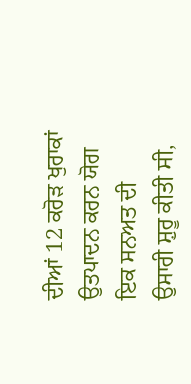ਦੀਆਂ 12 ਕਰੋੜ ਖੁਰਾਕਾਂ ਉਤਪਾਦਨ ਕਰਨ ਯੋਗ ਇਕ ਸਨਅਤ ਦੀ ਉਸਾਰੀ ਸ਼ੁਰੂ ਕੀਤੀ ਸੀ,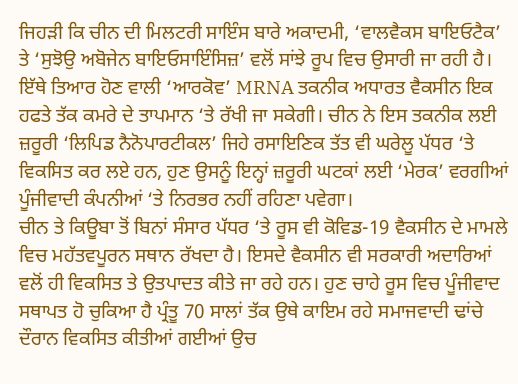ਜਿਹੜੀ ਕਿ ਚੀਨ ਦੀ ਮਿਲਟਰੀ ਸਾਇੰਸ ਬਾਰੇ ਅਕਾਦਮੀ, ‘ਵਾਲਵੈਕਸ ਬਾਇਓਟੈਕ’ ਤੇ ‘ਸੁਝੋਉ ਅਬੋਜੇਨ ਬਾਇਓਸਾਇੰਸਿਜ਼’ ਵਲੋਂ ਸਾਂਝੇ ਰੂਪ ਵਿਚ ਉਸਾਰੀ ਜਾ ਰਹੀ ਹੈ। ਇੱਥੇ ਤਿਆਰ ਹੋਣ ਵਾਲੀ ‘ਆਰਕੋਵ’ MRNA ਤਕਨੀਕ ਅਧਾਰਤ ਵੈਕਸੀਨ ਇਕ ਹਫਤੇ ਤੱਕ ਕਮਰੇ ਦੇ ਤਾਪਮਾਨ ‘ਤੇ ਰੱਖੀ ਜਾ ਸਕੇਗੀ। ਚੀਨ ਨੇ ਇਸ ਤਕਨੀਕ ਲਈ ਜ਼ਰੂਰੀ ‘ਲਿਪਿਡ ਨੈਨੋਪਾਰਟੀਕਲ’ ਜਿਹੇ ਰਸਾਇਣਿਕ ਤੱਤ ਵੀ ਘਰੇਲੂ ਪੱਧਰ ‘ਤੇ ਵਿਕਸਿਤ ਕਰ ਲਏ ਹਨ, ਹੁਣ ਉਸਨੂੰ ਇਨ੍ਹਾਂ ਜ਼ਰੂਰੀ ਘਟਕਾਂ ਲਈ ‘ਮੇਰਕ’ ਵਰਗੀਆਂ ਪੂੰਜੀਵਾਦੀ ਕੰਪਨੀਆਂ ‘ਤੇ ਨਿਰਭਰ ਨਹੀਂ ਰਹਿਣਾ ਪਵੇਗਾ।
ਚੀਨ ਤੇ ਕਿਊਬਾ ਤੋਂ ਬਿਨਾਂ ਸੰਸਾਰ ਪੱਧਰ ‘ਤੇ ਰੂਸ ਵੀ ਕੋਵਿਡ-19 ਵੈਕਸੀਨ ਦੇ ਮਾਮਲੇ ਵਿਚ ਮਹੱਤਵਪੂਰਨ ਸਥਾਨ ਰੱਖਦਾ ਹੈ। ਇਸਦੇ ਵੈਕਸੀਨ ਵੀ ਸਰਕਾਰੀ ਅਦਾਰਿਆਂ ਵਲੋਂ ਹੀ ਵਿਕਸਿਤ ਤੇ ਉਤਪਾਦਤ ਕੀਤੇ ਜਾ ਰਹੇ ਹਨ। ਹੁਣ ਚਾਹੇ ਰੂਸ ਵਿਚ ਪੂੰਜੀਵਾਦ ਸਥਾਪਤ ਹੋ ਚੁਕਿਆ ਹੈ ਪ੍ਰੰਤੂ 70 ਸਾਲਾਂ ਤੱਕ ਉਥੇ ਕਾਇਮ ਰਹੇ ਸਮਾਜਵਾਦੀ ਢਾਂਚੇ ਦੌਰਾਨ ਵਿਕਸਿਤ ਕੀਤੀਆਂ ਗਈਆਂ ਉਚ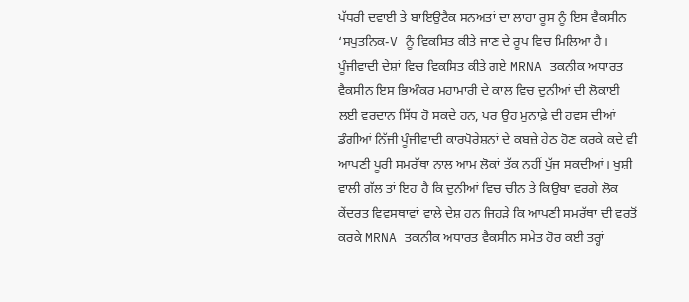ਪੱਧਰੀ ਦਵਾਈ ਤੇ ਬਾਇਉਟੈਕ ਸਨਅਤਾਂ ਦਾ ਲਾਹਾ ਰੂਸ ਨੂੰ ਇਸ ਵੈਕਸੀਨ ‘ਸਪੁਤਨਿਕ-V ਨੂੰ ਵਿਕਸਿਤ ਕੀਤੇ ਜਾਣ ਦੇ ਰੂਪ ਵਿਚ ਮਿਲਿਆ ਹੈ।
ਪੂੰਜੀਵਾਦੀ ਦੇਸ਼ਾਂ ਵਿਚ ਵਿਕਸਿਤ ਕੀਤੇ ਗਏ MRNA ਤਕਨੀਕ ਅਧਾਰਤ ਵੈਕਸੀਨ ਇਸ ਭਿਅੰਕਰ ਮਹਾਮਾਰੀ ਦੇ ਕਾਲ ਵਿਚ ਦੁਨੀਆਂ ਦੀ ਲੋਕਾਈ ਲਈ ਵਰਦਾਨ ਸਿੱਧ ਹੋ ਸਕਦੇ ਹਨ, ਪਰ ਉਹ ਮੁਨਾਫ਼ੇ ਦੀ ਹਵਸ ਦੀਆਂ ਡੰਗੀਆਂ ਨਿੱਜੀ ਪੂੰਜੀਵਾਦੀ ਕਾਰਪੋਰੇਸ਼ਨਾਂ ਦੇ ਕਬਜ਼ੇ ਹੇਠ ਹੋਣ ਕਰਕੇ ਕਦੇ ਵੀ ਆਪਣੀ ਪੂਰੀ ਸਮਰੱਥਾ ਨਾਲ ਆਮ ਲੋਕਾਂ ਤੱਕ ਨਹੀਂ ਪੁੱਜ ਸਕਦੀਆਂ। ਖੁਸ਼ੀ ਵਾਲੀ ਗੱਲ ਤਾਂ ਇਹ ਹੈ ਕਿ ਦੁਨੀਆਂ ਵਿਚ ਚੀਨ ਤੇ ਕਿਉਬਾ ਵਰਗੇ ਲੋਕ ਕੇਂਦਰਤ ਵਿਵਸਥਾਵਾਂ ਵਾਲੇ ਦੇਸ਼ ਹਨ ਜਿਹੜੇ ਕਿ ਆਪਣੀ ਸਮਰੱਥਾ ਦੀ ਵਰਤੋਂ ਕਰਕੇ MRNA ਤਕਨੀਕ ਅਧਾਰਤ ਵੈਕਸੀਨ ਸਮੇਤ ਹੋਰ ਕਈ ਤਰ੍ਹਾਂ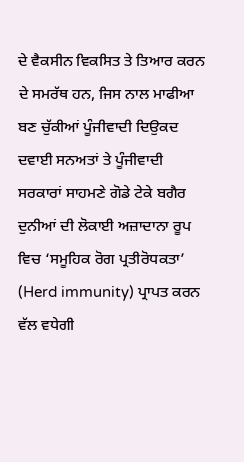ਦੇ ਵੈਕਸੀਨ ਵਿਕਸਿਤ ਤੇ ਤਿਆਰ ਕਰਨ ਦੇ ਸਮਰੱਥ ਹਨ, ਜਿਸ ਨਾਲ ਮਾਫੀਆ ਬਣ ਚੁੱਕੀਆਂ ਪੂੰਜੀਵਾਦੀ ਦਿਉਕਦ ਦਵਾਈ ਸਨਅਤਾਂ ਤੇ ਪੂੰਜੀਵਾਦੀ ਸਰਕਾਰਾਂ ਸਾਹਮਣੇ ਗੋਡੇ ਟੇਕੇ ਬਗੈਰ ਦੁਨੀਆਂ ਦੀ ਲੋਕਾਈ ਅਜ਼ਾਦਾਨਾ ਰੂਪ ਵਿਚ ‘ਸਮੂਹਿਕ ਰੋਗ ਪ੍ਰਤੀਰੋਧਕਤਾ’ (Herd immunity) ਪ੍ਰਾਪਤ ਕਰਨ ਵੱਲ ਵਧੇਗੀ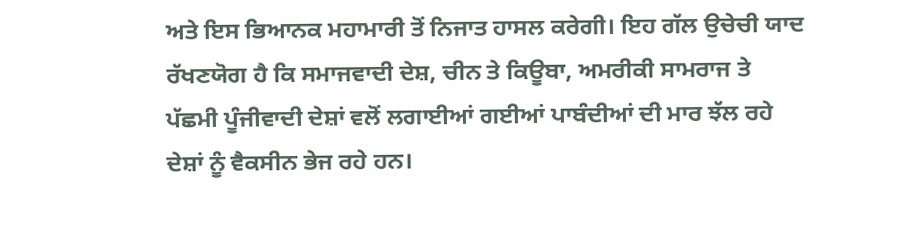ਅਤੇ ਇਸ ਭਿਆਨਕ ਮਹਾਮਾਰੀ ਤੋਂ ਨਿਜਾਤ ਹਾਸਲ ਕਰੇਗੀ। ਇਹ ਗੱਲ ਉਚੇਚੀ ਯਾਦ ਰੱਖਣਯੋਗ ਹੈ ਕਿ ਸਮਾਜਵਾਦੀ ਦੇਸ਼, ਚੀਨ ਤੇ ਕਿਊਬਾ, ਅਮਰੀਕੀ ਸਾਮਰਾਜ ਤੇ ਪੱਛਮੀ ਪੂੰਜੀਵਾਦੀ ਦੇਸ਼ਾਂ ਵਲੋਂ ਲਗਾਈਆਂ ਗਈਆਂ ਪਾਬੰਦੀਆਂ ਦੀ ਮਾਰ ਝੱਲ ਰਹੇ ਦੇਸ਼ਾਂ ਨੂੰ ਵੈਕਸੀਨ ਭੇਜ ਰਹੇ ਹਨ।